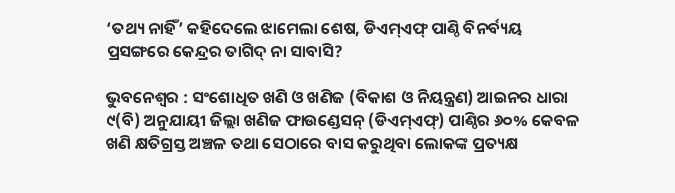‘ତଥ୍ୟ ନାହିଁ’ କହିଦେଲେ ଝାମେଲା ଶେଷ, ଡିଏମ୍ଏଫ୍ ପାଣ୍ଠି ବିନର୍ବ୍ୟୟ ପ୍ରସଙ୍ଗରେ କେନ୍ଦ୍ରର ତାଗିଦ୍ ନା ସାବାସି?

ଭୁବନେଶ୍ବର : ସଂଶୋଧିତ ଖଣି ଓ ଖଣିଜ (ବିକାଶ ଓ ନିୟନ୍ତ୍ରଣ) ଆଇନର ଧାରା ୯(ବି) ଅନୁଯାୟୀ ଜିଲ୍ଲା ଖଣିଜ ଫାଉଣ୍ଡେସନ୍ (ଡିଏମ୍‌ଏଫ୍‌) ପାଣ୍ଠିର ୬୦% କେବଳ ଖଣି କ୍ଷତିଗ୍ରସ୍ତ ଅଞ୍ଚଳ ତଥା ସେଠାରେ ବାସ କରୁଥିବା ଲୋକଙ୍କ ପ୍ରତ୍ୟକ୍ଷ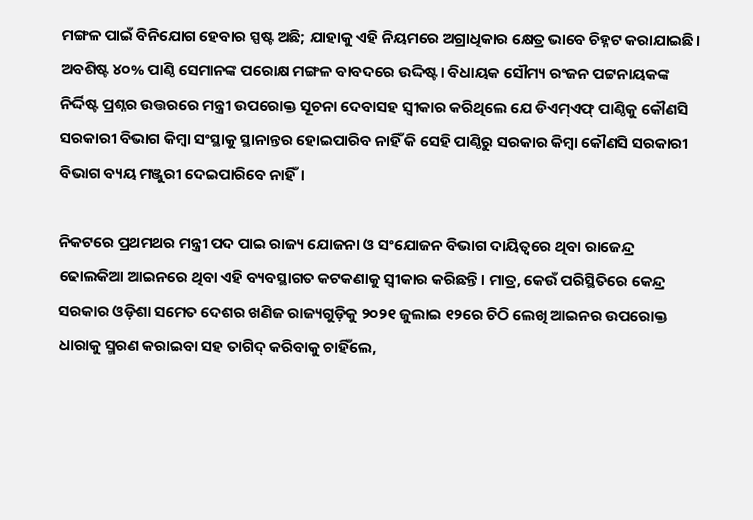ମଙ୍ଗଳ ପାଇଁ ବିନିଯୋଗ ହେବାର ସ୍ପଷ୍ଟ ଅଛି; ଯାହାକୁ ଏହି ନିୟମରେ ଅଗ୍ରାଧିକାର କ୍ଷେତ୍ର ଭାବେ ଚିହ୍ନଟ କରାଯାଇଛି। ଅବଶିଷ୍ଟ ୪୦% ପାଣ୍ଠି ସେମାନଙ୍କ ପରୋକ୍ଷ ମଙ୍ଗଳ ବାବଦରେ ଉଦ୍ଦିଷ୍ଟ। ବିଧାୟକ ସୌମ୍ୟ ରଂଜନ ପଟ୍ଟନାୟକଙ୍କ ନିର୍ଦ୍ଦିଷ୍ଟ ପ୍ରଶ୍ନର ଉତ୍ତରରେ ମନ୍ତ୍ରୀ ଉପରୋକ୍ତ ସୂଚନା ଦେବାସହ ସ୍ବୀକାର କରିଥିଲେ ଯେ ଡିଏମ୍‌ଏଫ୍‌ ପାଣ୍ଠିକୁ କୌଣସି ସରକାରୀ ବିଭାଗ କିମ୍ବା ସଂସ୍ଥାକୁ ସ୍ଥାନାନ୍ତର ହୋଇପାରିବ ନାହିଁ କି ସେହି ପାଣ୍ଠିରୁ ସରକାର କିମ୍ବା କୌଣସି ସରକାରୀ ବିଭାଗ ବ୍ୟୟ ମଞ୍ଜୁରୀ ଦେଇପାରିବେ ନାହିଁ।

ନିକଟରେ ପ୍ରଥମଥର ମନ୍ତ୍ରୀ ପଦ ପାଇ ରାଜ୍ୟ ଯୋଜନା ଓ ସଂଯୋଜନ ବିଭାଗ ଦାୟିତ୍ବରେ ଥିବା ରାଜେନ୍ଦ୍ର ଢୋଲକିଆ ଆଇନରେ ଥିବା ଏହି ବ୍ୟବସ୍ଥାଗତ କଟକଣାକୁ ସ୍ବୀକାର କରିଛନ୍ତି। ମାତ୍ର, କେଉଁ ପରିସ୍ଥିତିରେ କେନ୍ଦ୍ର ସରକାର ଓଡ଼ିଶା ସମେତ ଦେଶର ଖଣିଜ ରାଜ୍ୟଗୁଡ଼ିକୁ ୨୦୨୧ ଜୁଲାଇ ୧୨ରେ ଚିଠି ଲେଖି ଆଇନର ଉପରୋକ୍ତ ଧାରାକୁ ସ୍ମରଣ କରାଇବା ସହ ତାଗିଦ୍ କରିବାକୁ ଚାହିଁଲେ,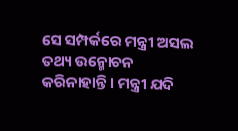ସେ ସମ୍ପର୍କରେ ମନ୍ତ୍ରୀ ଅସଲ ତଥ୍ୟ ଉନ୍ମୋଚନ କରିନାହାନ୍ତି। ମନ୍ତ୍ରୀ ଯଦି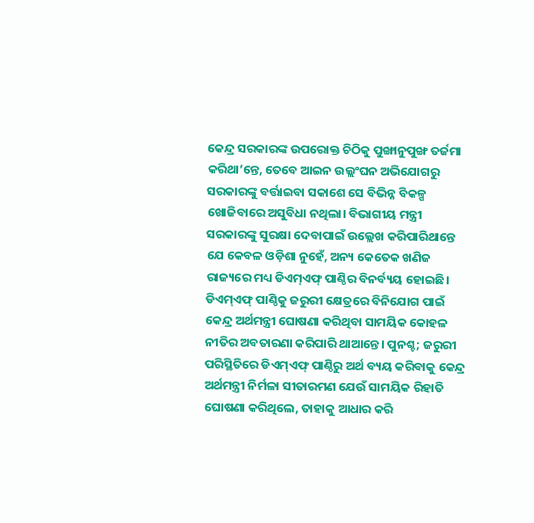କେନ୍ଦ୍ର ସରକାରଙ୍କ ଉପରୋକ୍ତ ଚିଠିକୁ ପୁଙ୍ଖାନୁପୁଙ୍ଖ ତର୍ଜମା କରିଥା’ନ୍ତେ, ତେବେ ଆଇନ ଉଲ୍ଲଂଘନ ଅଭିଯୋଗରୁ ସରକାରଙ୍କୁ ବର୍ତ୍ତାଇବା ସକାଶେ ସେ ବିଭିନ୍ନ ବିକଳ୍ପ ଖୋଜିବାରେ ଅସୁବିଧା ନଥିଲା। ବିଭାଗୀୟ ମନ୍ତ୍ରୀ ସରକାରଙ୍କୁ ସୁରକ୍ଷା ଦେବାପାଇଁ ଉଲ୍ଲେଖ କରିପାରିଥାନ୍ତେ ଯେ କେବଳ ଓଡ଼ିଶା ନୁହେଁ, ଅନ୍ୟ କେତେକ ଖଣିଜ ରାଜ୍ୟରେ ମଧ୍ୟ ଡିଏମ୍‌ଏଫ୍‌ ପାଣ୍ଠିର ବିନର୍ବ୍ୟୟ ହୋଇଛି। ଡିଏମ୍‌ଏଫ୍‌ ପାଣ୍ଠିକୁ ଜରୁରୀ କ୍ଷେତ୍ରରେ ବିନିଯୋଗ ପାଇଁ କେନ୍ଦ୍ର ଅର୍ଥମନ୍ତ୍ରୀ ଘୋଷଣା କରିଥିବା ସାମୟିକ କୋହଳ ନୀତିର ଅବତାରଣା କରିପାରି ଥାଆନ୍ତେ। ପୁନଶ୍ଚ; ଜରୁରୀ ପରିସ୍ଥିତିରେ ଡିଏମ୍‌ଏଫ୍‌ ପାଣ୍ଠିରୁ ଅର୍ଥ ବ୍ୟୟ କରିବାକୁ କେନ୍ଦ୍ର ଅର୍ଥମନ୍ତ୍ରୀ ନିର୍ମଳା ସୀତାରମଣ ଯେଉଁ ସାମୟିକ ରିହାତି ଘୋଷଣା କରିଥିଲେ, ତାହାକୁ ଆଧାର କରି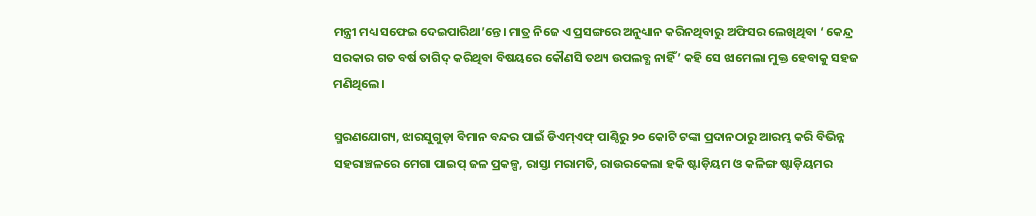ମନ୍ତ୍ରୀ ମଧ୍ୟ ସଫେଇ ଦେଇପାରିଥା’ନ୍ତେ। ମାତ୍ର ନିଜେ ଏ ପ୍ରସଙ୍ଗରେ ଅନୁଧ୍ୟାନ କରିନଥିବାରୁ ଅଫିସର ଲେଖିଥିବା ‘ କେନ୍ଦ୍ର ସରକାର ଗତ ବର୍ଷ ତାଗିଦ୍ କରିଥିବା ବିଷୟରେ କୌଣସି ତଥ୍ୟ ଉପଲବ୍ଧ ନାହିଁ’ କହି ସେ ଝାମେଲା ମୁକ୍ତ ହେବାକୁ ସହଜ ମଣିଥିଲେ।

ସ୍ମରଣଯୋଗ୍ୟ, ଝାରସୁଗୁଡ଼ା ବିମାନ ବନ୍ଦର ପାଇଁ ଡିଏମ୍‌ଏଫ୍‌ ପାଣ୍ଠିରୁ ୨୦ କୋଟି ଟଙ୍କା ପ୍ରଦାନଠାରୁ ଆରମ୍ଭ କରି ବିଭିନ୍ନ ସହରାଞ୍ଚଳରେ ମେଗା ପାଇପ୍ ଜଳ ପ୍ରକଳ୍ପ, ରାସ୍ତା ମରାମତି, ରାଉରକେଲା ହକି ଷ୍ଟାଡ଼ିୟମ ଓ କଳିଙ୍ଗ ଷ୍ଟାଡ଼ିୟମର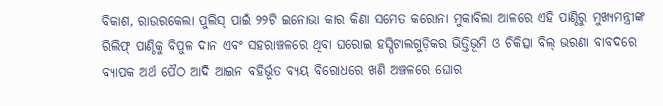ବିକାଶ, ରାଉରକେଲା ପୁଲିସ୍ ପାଇଁ ୨୨ଟି ଇନୋଭା କାର କି‌ଣା ସମେତ କରୋନା ମୁକାବିଲା ଆଳରେ ଏହି ପାଣ୍ଠିରୁ ମୁଖ୍ୟମନ୍ତ୍ରୀଙ୍କ ରିଲିଫ୍ ପାଣ୍ଠିକୁ ବିପୁଳ ଦାନ ଏବଂ ସହରାଞ୍ଚଳରେ ଥିବା ଘରୋଇ ହସ୍ପିଟାଲଗୁଡ଼ିକର ଭିତ୍ତିଭୂମି ଓ ଚିକିତ୍ସା ବିଲ୍ ଭରଣା ବାବଦରେ ବ୍ୟାପକ ଅର୍ଥ ପୈଠ ଆଦି ଆଇନ ବହିର୍ଭୂତ ବ୍ୟୟ ବିରୋଧରେ ଖଣି ଅଞ୍ଚଳରେ ଘୋର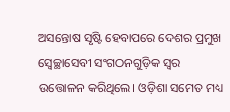ଅସନ୍ତୋଷ ସୃଷ୍ଟି ହେବାପରେ ଦେଶର ପ୍ରମୁଖ ସ୍ବେଚ୍ଛାସେବୀ ସଂଗଠନଗୁଡ଼ିକ ସ୍ବର ଉତ୍ତୋଳନ କରିଥିଲେ। ଓଡ଼ିଶା ସମେତ ମଧ୍ୟ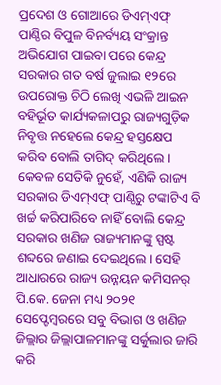ପ୍ରଦେଶ ଓ ଗୋଆରେ ଡିଏମ୍‌ଏଫ୍‌ ପାଣ୍ଠିର ବିପୁଳ ବିନର୍ବ୍ୟୟ ସଂକ୍ରାନ୍ତ ଅଭିଯୋଗ ପାଇବା ପରେ କେନ୍ଦ୍ର ସରକାର ଗତ ବର୍ଷ ଜୁଲାଇ ୧୨ରେ ଉପରୋକ୍ତ ଚିଠି ଲେଖି ଏଭଳି ଆଇନ ବହିର୍ଭୂତ କାର୍ଯ୍ୟକଳାପରୁ ରାଜ୍ୟଗୁଡ଼ିକ ନିବୃତ୍ତ ନହେଲେ କେନ୍ଦ୍ର ହସ୍ତକ୍ଷେପ କରିବ ବୋଲି ତାଗିଦ୍ କରିଥିଲେ। କେବଳ ସେତିକି ନୁହେଁ, ଏଣିକି ରାଜ୍ୟ ସରକାର ଡିଏମ୍‌ଏଫ୍‌ ପାଣ୍ଠିରୁ ଟଙ୍କାଟିଏ ବି ଖର୍ଚ୍ଚ କରିପାରିବେ ନାହିଁ ବୋଲି କେନ୍ଦ୍ର ସରକାର ଖଣିଜ ରାଜ୍ୟମାନଙ୍କୁ ସ୍ପଷ୍ଟ ଶବ୍ଦରେ ଜଣାଇ ଦେଇଥିଲେ। ସେହି ଆଧାରରେ ରାଜ୍ୟ ଉନ୍ନୟନ କମିସନର୍ ପି.କେ. ଜେନା ମଧ୍ୟ ୨୦୨୧ ସେପ୍ଟେମ୍ବରରେ ସବୁ ବିଭାଗ ଓ ଖଣିଜ ଜିଲ୍ଲାର ଜିଲ୍ଲାପାଳମାନଙ୍କୁ ସର୍କୁଲାର ଜାରି କରି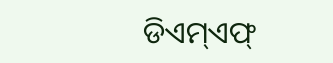ଡିଏମ୍‌ଏଫ୍‌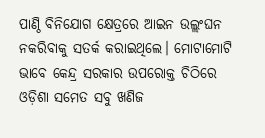ପାଣ୍ଠି ବିନିଯୋଗ କ୍ଷେତ୍ରରେ ଆଇନ ଉଲ୍ଲଂଘନ ନକରିବାକୁ ସତର୍କ କରାଇଥିଲେ। ମୋଟାମୋଟି ଭାବେ କେନ୍ଦ୍ର ସରକାର ଉପରୋକ୍ତ ଚିଠିରେ ଓଡ଼ିଶା ସମେତ ସବୁ ଖଣିଜ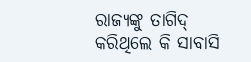ରାଜ୍ୟଙ୍କୁ ତାଗିଦ୍ କରିଥିଲେ କି ସାବାସି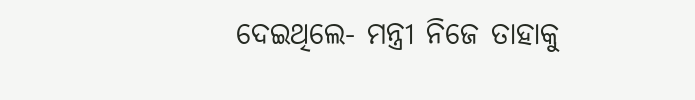ଦେଇଥିଲେ- ମନ୍ତ୍ରୀ ନିଜେ ତାହାକୁ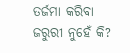ତର୍ଜମା କରିବା ଜରୁରୀ ନୁହେଁ କି?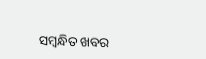ସମ୍ବନ୍ଧିତ ଖବର